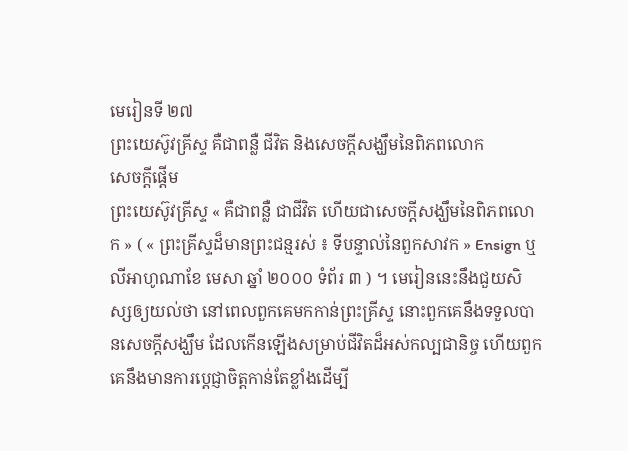មេរៀនទី ២៧
ព្រះយេស៊ូវគ្រីស្ទ គឺជាពន្លឺ ជីវិត និងសេចក្ដីសង្ឃឹមនៃពិភពលោក
សេចក្ដីផ្ដើម
ព្រះយេស៊ូវគ្រីស្ទ « គឺជាពន្លឺ ជាជីវិត ហើយជាសេចក្ដីសង្ឃឹមនៃពិភពលោក » ( « ព្រះគ្រីស្ទដ៏មានព្រះជន្មរស់ ៖ ទីបន្ទាល់នៃពួកសាវក » Ensign ឬ លីអាហូណាខែ មេសា ឆ្នាំ ២០០០ ទំព័រ ៣ ) ។ មេរៀននេះនឹងជួយសិស្សឲ្យយល់ថា នៅពេលពួកគេមកកាន់ព្រះគ្រីស្ទ នោះពួកគេនឹងទទួលបានសេចក្ដីសង្ឃឹម ដែលកើនឡើងសម្រាប់ជីវិតដ៏អស់កល្បជានិច្ច ហើយពួកគេនឹងមានការប្ដេជ្ញាចិត្តកាន់តែខ្លាំងដើម្បី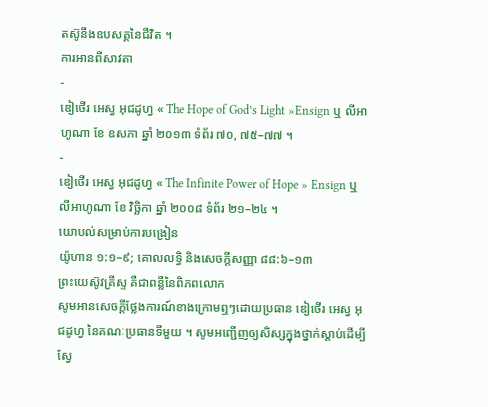តស៊ូនឹងឧបសគ្គនៃជីវិត ។
ការអានពីសាវតា
-
ឌៀថើរ អេស្វ អុជដូហ្វ « The Hope of God’s Light »Ensign ឬ លីអាហូណា ខែ ឧសភា ឆ្នាំ ២០១៣ ទំព័រ ៧០, ៧៥–៧៧ ។
-
ឌៀថើរ អេស្វ អុជដូហ្វ « The Infinite Power of Hope » Ensign ឬ លីអាហូណា ខែ វិច្ឆិកា ឆ្នាំ ២០០៨ ទំព័រ ២១–២៤ ។
យោបល់សម្រាប់ការបង្រៀន
យ៉ូហាន ១:១–៩; គោលលទ្ធិ និងសេចក្ដីសញ្ញា ៨៨:៦–១៣
ព្រះយេស៊ូវគ្រីស្ទ គឺជាពន្លឺនៃពិភពលោក
សូមអានសេចក្ដីថ្លែងការណ៍ខាងក្រោមឮៗដោយប្រធាន ឌៀថើរ អេស្វ អុជដូហ្វ នៃគណៈប្រធានទីមួយ ។ សូមអញ្ជើញឲ្យសិស្សក្នុងថ្នាក់ស្ដាប់ដើម្បីស្វែ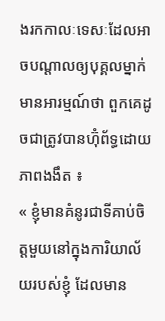ងរកកាលៈទេសៈដែលអាចបណ្ដាលឲ្យបុគ្គលម្នាក់មានអារម្មណ៍ថា ពួកគេដូចជាត្រូវបានហ៊ុំព័ទ្ធដោយភាពងងឹត ៖
« ខ្ញុំមានគំនូរជាទីគាប់ចិត្តមួយនៅក្នុងការិយាល័យរបស់ខ្ញុំ ដែលមាន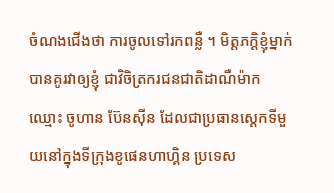ចំណងជើងថា ការចូលទៅរកពន្លឺ ។ មិត្តភក្ដិខ្ញុំម្នាក់បានគូរវាឲ្យខ្ញុំ ជាវិចិត្រករជនជាតិដាណឺម៉ាក ឈ្មោះ ចូហាន ប៊ែនស៊ីន ដែលជាប្រធានស្ដេកទីមួយនៅក្នុងទីក្រុងខូផេនហាហ្គិន ប្រទេស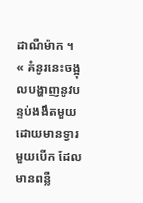ដាណឺម៉ាក ។
« គំនូរនេះចង្អុលបង្ហាញនូវបន្ទប់ងងឹតមួយដោយមានទ្វារមួយបើក ដែលមានពន្លឺ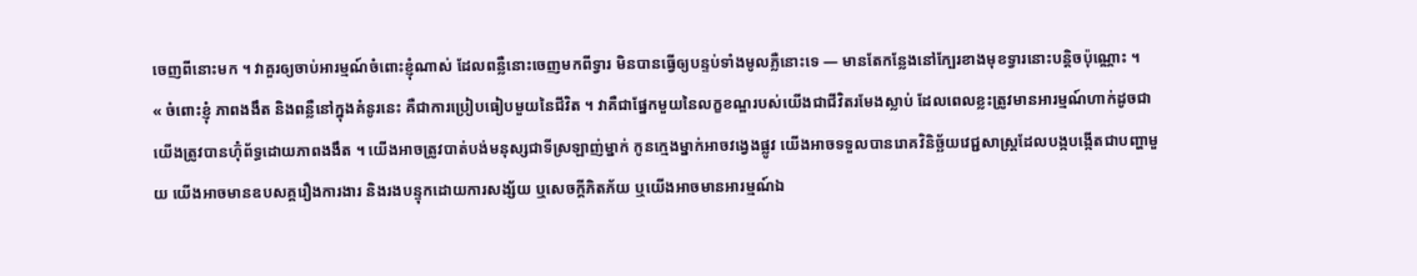ចេញពីនោះមក ។ វាគួរឲ្យចាប់អារម្មណ៍ចំពោះខ្ញុំណាស់ ដែលពន្លឺនោះចេញមកពីទ្វារ មិនបានធ្វើឲ្យបន្ទប់ទាំងមូលភ្លឺនោះទេ — មានតែកន្លែងនៅក្បែរខាងមុខទ្វារនោះបន្ដិចប៉ុណ្ណោះ ។
« ចំពោះខ្ញុំ ភាពងងឹត និងពន្លឺនៅក្នុងគំនូរនេះ គឺជាការប្រៀបធៀបមួយនៃជីវិត ។ វាគឺជាផ្នែកមួយនៃលក្ខខណ្ឌរបស់យើងជាជីវិតរមែងស្លាប់ ដែលពេលខ្លះត្រូវមានអារម្មណ៍ហាក់ដូចជាយើងត្រូវបានហ៊ុំព័ទ្ធដោយភាពងងឹត ។ យើងអាចត្រូវបាត់បង់មនុស្សជាទីស្រឡាញ់ម្នាក់ កូនក្មេងម្នាក់អាចវង្វេងផ្លូវ យើងអាចទទួលបានរោគវិនិច្ឆ័យវេជ្ជសាស្ដ្រដែលបង្កបង្កើតជាបញ្ហាមួយ យើងអាចមានឧបសគ្គរឿងការងារ និងរងបន្ទុកដោយការសង្ស័យ ឬសេចក្ដីភិតភ័យ ឬយើងអាចមានអារម្មណ៍ឯ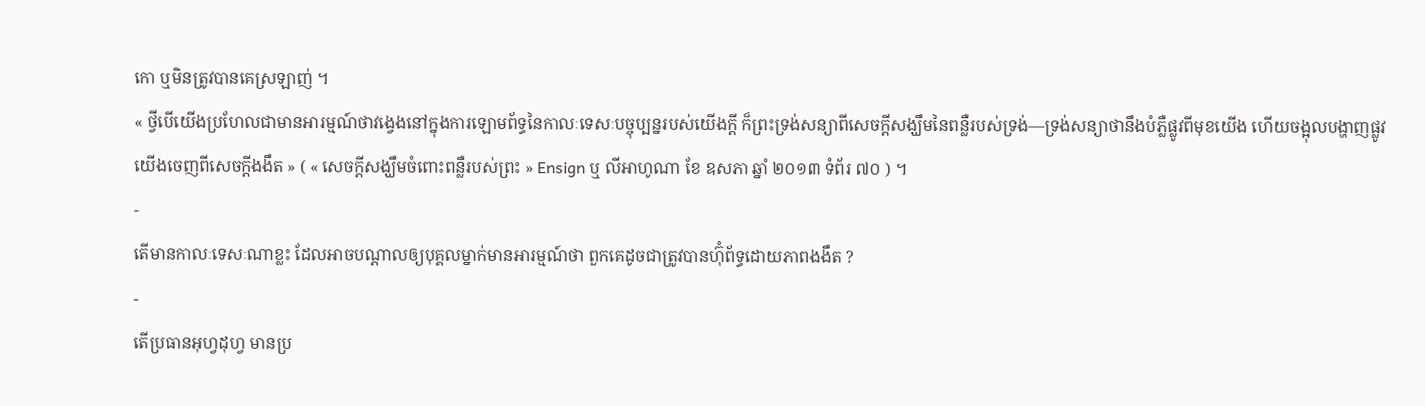កោ ឬមិនត្រូវបានគេស្រឡាញ់ ។
« ថ្វីបើយើងប្រហែលជាមានអារម្មណ៍ថាវង្វេងនៅក្នុងការឡោមព័ទ្ធនៃកាលៈទេសៈបច្ចុប្បន្នរបស់យើងក្ដី ក៏ព្រះទ្រង់សន្យាពីសេចក្ដីសង្ឃឹមនៃពន្លឺរបស់ទ្រង់—ទ្រង់សន្យាថានឹងបំភ្លឺផ្លូវពីមុខយើង ហើយចង្អុលបង្ហាញផ្លូវយើងចេញពីសេចក្ដីងងឹត » ( « សេចក្ដីសង្ឃឹមចំពោះពន្លឺរបស់ព្រះ » Ensign ឬ លីអាហូណា ខែ ឧសភា ឆ្នាំ ២០១៣ ទំព័រ ៧០ ) ។
-
តើមានកាលៈទេសៈណាខ្លះ ដែលអាចបណ្ដាលឲ្យបុគ្គលម្នាក់មានអារម្មណ៍ថា ពួកគេដូចជាត្រូវបានហ៊ុំព័ទ្ធដោយភាពងងឹត ?
-
តើប្រធានអុហ្វដុហ្វ មានប្រ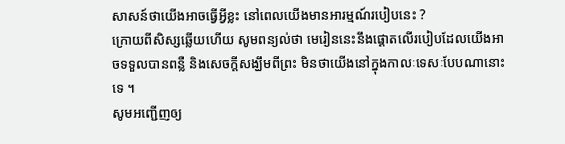សាសន៍ថាយើងអាចធ្វើអ្វីខ្លះ នៅពេលយើងមានអារម្មណ៍របៀបនេះ ?
ក្រោយពីសិស្សឆ្លើយហើយ សូមពន្យល់ថា មេរៀននេះនឹងផ្ដោតលើរបៀបដែលយើងអាចទទួលបានពន្លឺ និងសេចក្ដីសង្ឃឹមពីព្រះ មិនថាយើងនៅក្នុងកាលៈទេសៈបែបណានោះទេ ។
សូមអញ្ជើញឲ្យ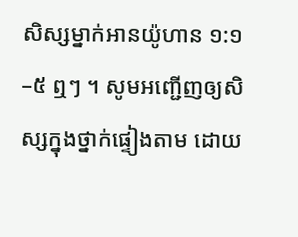សិស្សម្នាក់អានយ៉ូហាន ១:១–៥ ឮៗ ។ សូមអញ្ជើញឲ្យសិស្សក្នុងថ្នាក់ផ្ទៀងតាម ដោយ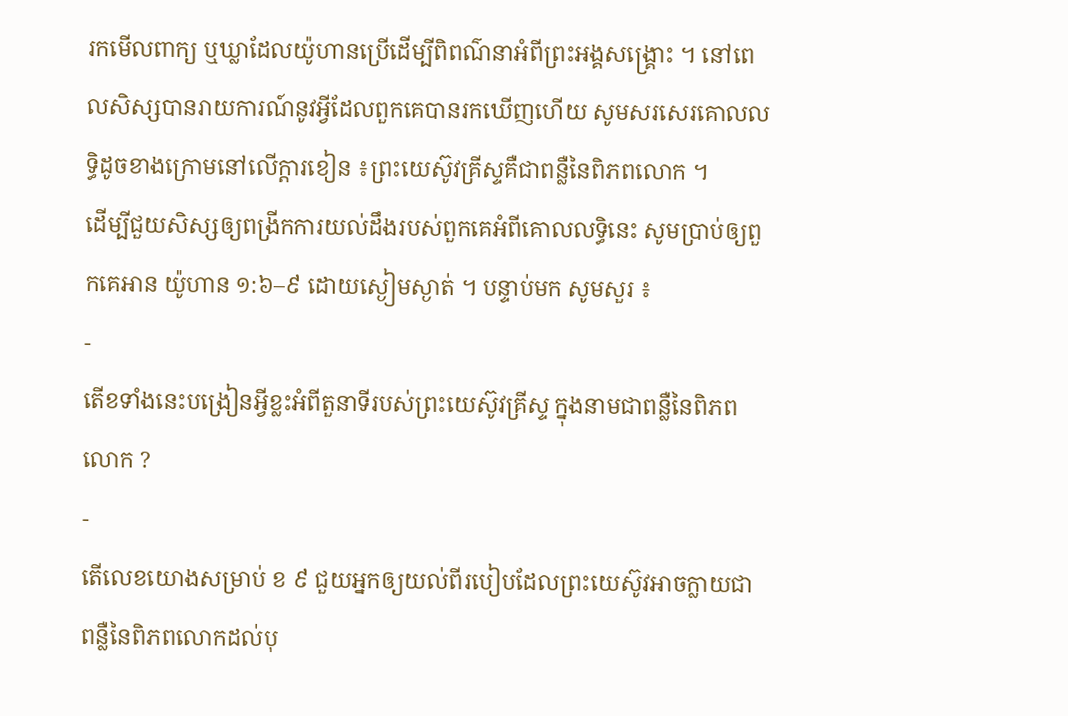រកមើលពាក្យ ឬឃ្លាដែលយ៉ូហានប្រើដើម្បីពិពណ៌នាអំពីព្រះអង្គសង្គ្រោះ ។ នៅពេលសិស្សបានរាយការណ៍នូវអ្វីដែលពួកគេបានរកឃើញហើយ សូមសរសេរគោលលទ្ធិដូចខាងក្រោមនៅលើក្ដារខៀន ៖ព្រះយេស៊ូវគ្រីស្ទគឺជាពន្លឺនៃពិភពលោក ។
ដើម្បីជួយសិស្សឲ្យពង្រីកការយល់ដឹងរបស់ពួកគេអំពីគោលលទ្ធិនេះ សូមប្រាប់ឲ្យពួកគេអាន យ៉ូហាន ១:៦–៩ ដោយស្ងៀមស្ងាត់ ។ បន្ទាប់មក សូមសួរ ៖
-
តើខទាំងនេះបង្រៀនអ្វីខ្លះអំពីតួនាទីរបស់ព្រះយេស៊ូវគ្រីស្ទ ក្នុងនាមជាពន្លឺនៃពិភពលោក ?
-
តើលេខយោងសម្រាប់ ខ ៩ ជួយអ្នកឲ្យយល់ពីរបៀបដែលព្រះយេស៊ូវអាចក្លាយជាពន្លឺនៃពិភពលោកដល់បុ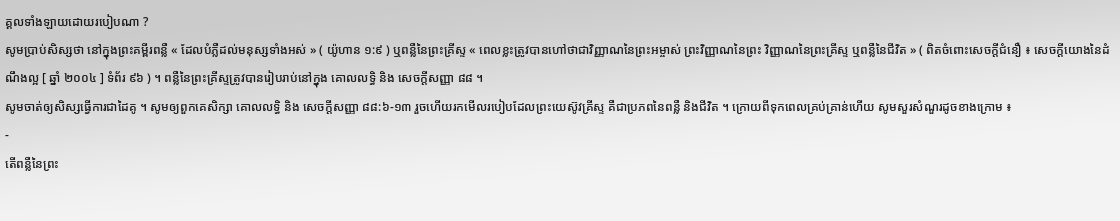គ្គលទាំងឡាយដោយរបៀបណា ?
សូមប្រាប់សិស្សថា នៅក្នុងព្រះគម្ពីរពន្លឺ « ដែលបំភ្លឺដល់មនុស្សទាំងអស់ » ( យ៉ូហាន ១:៩ ) ឬពន្លឺនៃព្រះគ្រីស្ទ « ពេលខ្លះត្រូវបានហៅថាជាវិញ្ញាណនៃព្រះអម្ចាស់ ព្រះវិញ្ញាណនៃព្រះ វិញ្ញាណនៃព្រះគ្រីស្ទ ឬពន្លឺនៃជីវិត » ( ពិតចំពោះសេចក្ដីជំនឿ ៖ សេចក្ដីយោងនៃដំណឹងល្អ [ ឆ្នាំ ២០០៤ ] ទំព័រ ៩៦ ) ។ ពន្លឺនៃព្រះគ្រីស្ទត្រូវបានរៀបរាប់នៅក្នុង គោលលទ្ធិ និង សេចក្ដីសញ្ញា ៨៨ ។
សូមចាត់ឲ្យសិស្សធ្វើការជាដៃគូ ។ សូមឲ្យពួកគេសិក្សា គោលលទ្ធិ និង សេចក្តីសញ្ញា ៨៨:៦-១៣ រួចហើយរកមើលរបៀបដែលព្រះយេស៊ូវគ្រីស្ទ គឺជាប្រភពនៃពន្លឺ និងជីវិត ។ ក្រោយពីទុកពេលគ្រប់គ្រាន់ហើយ សូមសួរសំណួរដូចខាងក្រោម ៖
-
តើពន្លឺនៃព្រះ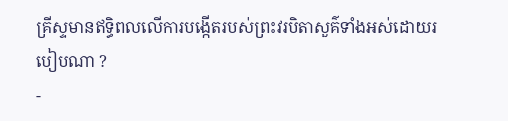គ្រីស្ទមានឥទ្ធិពលលើការបង្កើតរបស់ព្រះវរបិតាសួគ៌ទាំងអស់ដោយរបៀបណា ?
-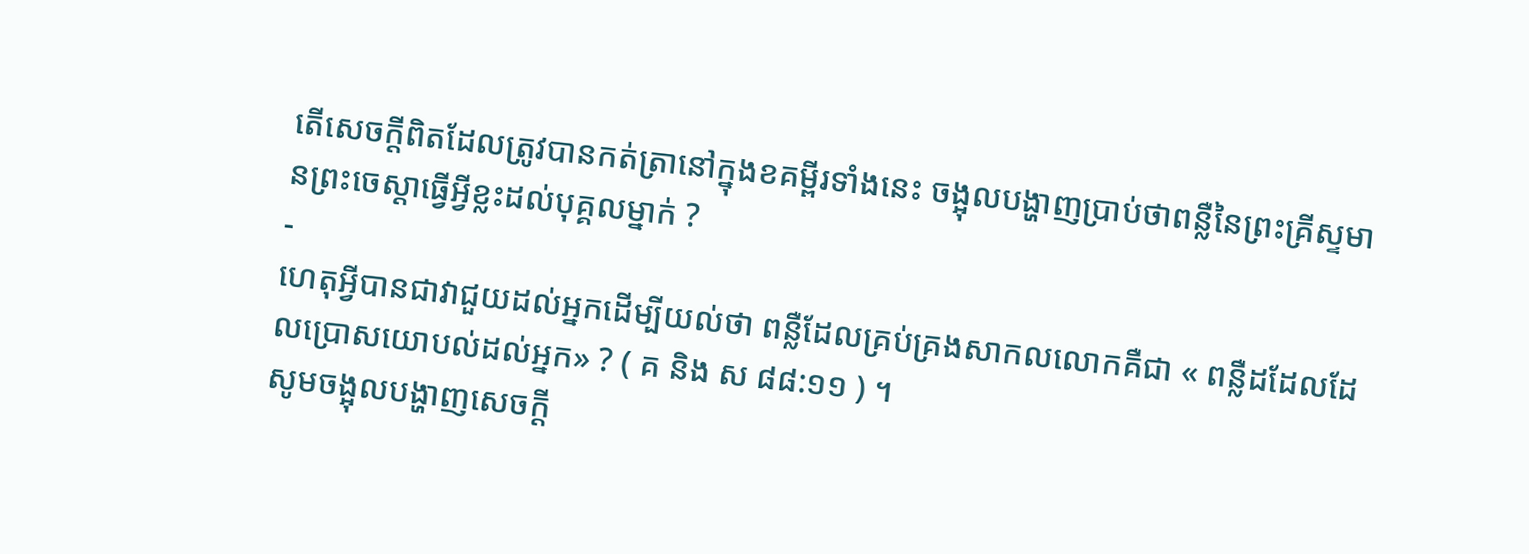តើសេចក្ដីពិតដែលត្រូវបានកត់ត្រានៅក្នុងខគម្ពីរទាំងនេះ ចង្អុលបង្ហាញប្រាប់ថាពន្លឺនៃព្រះគ្រីស្ទមានព្រះចេស្ដាធ្វើអ្វីខ្លះដល់បុគ្គលម្នាក់ ?
-
ហេតុអ្វីបានជាវាជួយដល់អ្នកដើម្បីយល់ថា ពន្លឺដែលគ្រប់គ្រងសាកលលោកគឺជា « ពន្លឺដដែលដែលប្រោសយោបល់ដល់អ្នក» ? ( គ និង ស ៨៨:១១ ) ។
សូមចង្អុលបង្ហាញសេចក្ដី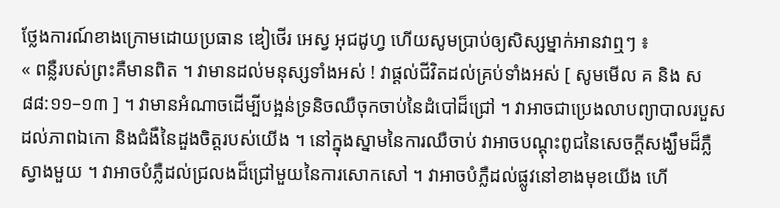ថ្លែងការណ៍ខាងក្រោមដោយប្រធាន ឌៀថើរ អេស្វ អុជដូហ្វ ហើយសូមប្រាប់ឲ្យសិស្សម្នាក់អានវាឮៗ ៖
« ពន្លឺរបស់ព្រះគឺមានពិត ។ វាមានដល់មនុស្សទាំងអស់ ! វាផ្ដល់ជីវិតដល់គ្រប់ទាំងអស់ [ សូមមើល គ និង ស ៨៨:១១–១៣ ] ។ វាមានអំណាចដើម្បីបង្អន់ទ្រនិចឈឺចុកចាប់នៃដំបៅដ៏ជ្រៅ ។ វាអាចជាប្រេងលាបព្យាបាលរបួសដល់ភាពឯកោ និងជំងឺនៃដួងចិត្តរបស់យើង ។ នៅក្នុងស្នាមនៃការឈឺចាប់ វាអាចបណ្ដុះពូជនៃសេចក្ដីសង្ឃឹមដ៏ភ្លឺស្វាងមួយ ។ វាអាចបំភ្លឺដល់ជ្រលងដ៏ជ្រៅមួយនៃការសោកសៅ ។ វាអាចបំភ្លឺដល់ផ្លូវនៅខាងមុខយើង ហើ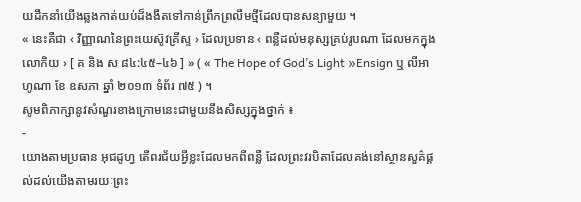យដឹកនាំយើងឆ្លងកាត់យប់ដ៏ងងឹតទៅកាន់ព្រឹកព្រលឹមថ្មីដែលបានសន្យាមួយ ។
« នេះគឺជា ‹ វិញ្ញាណនៃព្រះយេស៊ូវគ្រីស្ទ › ដែលប្រទាន ‹ ពន្លឺដល់មនុស្សគ្រប់រូបណា ដែលមកក្នុងលោកិយ › [ គ និង ស ៨៤:៤៥–៤៦ ] » ( « The Hope of God’s Light »Ensign ឬ លីអាហូណា ខែ ឧសភា ឆ្នាំ ២០១៣ ទំព័រ ៧៥ ) ។
សូមពិភាក្សានូវសំណួរខាងក្រោមនេះជាមួយនឹងសិស្សក្នុងថ្នាក់ ៖
-
យោងតាមប្រធាន អុជដូហ្វ តើពរជ័យអ្វីខ្លះដែលមកពីពន្លឺ ដែលព្រះវរបិតាដែលគង់នៅស្ថានសួគ៌ផ្ដល់ដល់យើងតាមរយៈព្រះ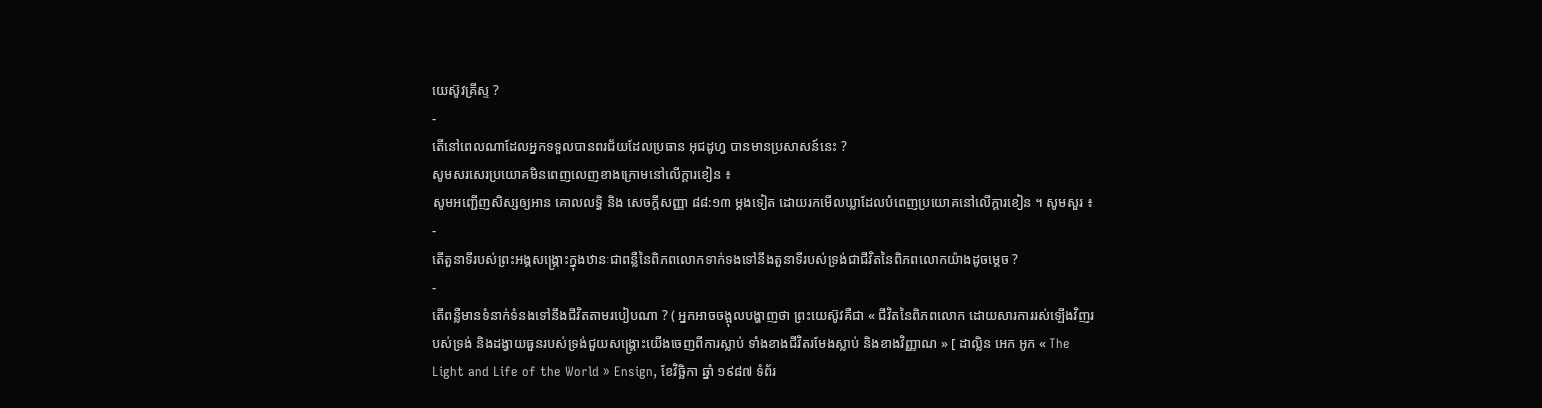យេស៊ូវគ្រីស្ទ ?
-
តើនៅពេលណាដែលអ្នកទទួលបានពរជ័យដែលប្រធាន អុជដូហ្វ បានមានប្រសាសន៍នេះ ?
សូមសរសេរប្រយោគមិនពេញលេញខាងក្រោមនៅលើក្ដារខៀន ៖
សូមអញ្ជើញសិស្សឲ្យអាន គោលលទ្ធិ និង សេចក្ដីសញ្ញា ៨៨:១៣ ម្ដងទៀត ដោយរកមើលឃ្លាដែលបំពេញប្រយោគនៅលើក្ដារខៀន ។ សូមសួរ ៖
-
តើតួនាទីរបស់ព្រះអង្គសង្គ្រោះក្នុងឋានៈជាពន្លឺនៃពិភពលោកទាក់ទងទៅនឹងតួនាទីរបស់ទ្រង់ជាជីវិតនៃពិភពលោកយ៉ាងដូចម្តេច ?
-
តើពន្លឺមានទំនាក់ទំនងទៅនឹងជីវិតតាមរបៀបណា ? ( អ្នកអាចចង្អុលបង្ហាញថា ព្រះយេស៊ូវគឺជា « ជីវិតនៃពិភពលោក ដោយសារការរស់ឡើងវិញរបស់ទ្រង់ និងដង្វាយធួនរបស់ទ្រង់ជួយសង្គ្រោះយើងចេញពីការស្លាប់ ទាំងខាងជីវិតរមែងស្លាប់ និងខាងវិញ្ញាណ » [ ដាល្លិន អេក អូក « The Light and Life of the World » Ensign, ខែវិច្ឆិកា ឆ្នាំ ១៩៨៧ ទំព័រ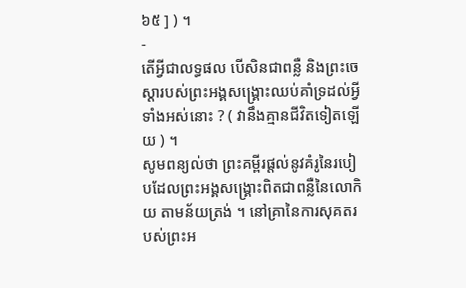៦៥ ] ) ។
-
តើអ្វីជាលទ្ធផល បើសិនជាពន្លឺ និងព្រះចេស្ដារបស់ព្រះអង្គសង្គ្រោះឈប់គាំទ្រដល់អ្វីទាំងអស់នោះ ? ( វានឹងគ្មានជីវិតទៀតឡើយ ) ។
សូមពន្យល់ថា ព្រះគម្ពីរផ្ដល់នូវគំរូនៃរបៀបដែលព្រះអង្គសង្គ្រោះពិតជាពន្លឺនៃលោកិយ តាមន័យត្រង់ ។ នៅគ្រានៃការសុគតរបស់ព្រះអ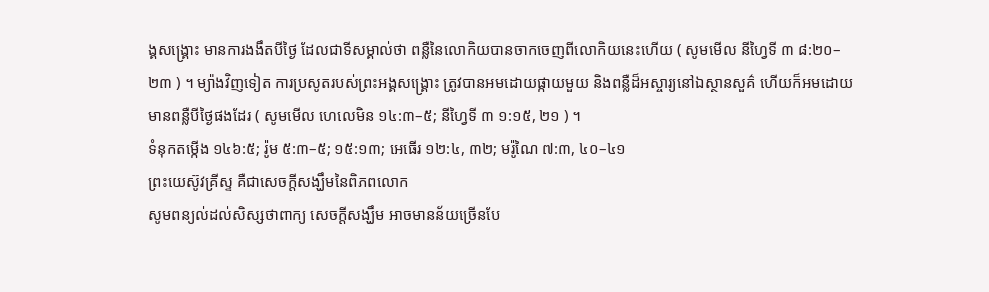ង្គសង្គ្រោះ មានការងងឹតបីថ្ងៃ ដែលជាទីសម្គាល់ថា ពន្លឺនៃលោកិយបានចាកចេញពីលោកិយនេះហើយ ( សូមមើល នីហ្វៃទី ៣ ៨:២០–២៣ ) ។ ម្យ៉ាងវិញទៀត ការប្រសូតរបស់ព្រះអង្គសង្គ្រោះ ត្រូវបានអមដោយផ្កាយមួយ និងពន្លឺដ៏អស្ចារ្យនៅឯស្ថានសួគ៌ ហើយក៏អមដោយមានពន្លឺបីថ្ងៃផងដែរ ( សូមមើល ហេលេមិន ១៤:៣–៥; នីហ្វៃទី ៣ ១:១៥, ២១ ) ។
ទំនុកតម្កើង ១៤៦:៥; រ៉ូម ៥:៣–៥; ១៥:១៣; អេធើរ ១២:៤, ៣២; មរ៉ូណៃ ៧:៣, ៤០–៤១
ព្រះយេស៊ូវគ្រីស្ទ គឺជាសេចក្ដីសង្ឃឹមនៃពិភពលោក
សូមពន្យល់ដល់សិស្សថាពាក្យ សេចក្ដីសង្ឃឹម អាចមានន័យច្រើនបែ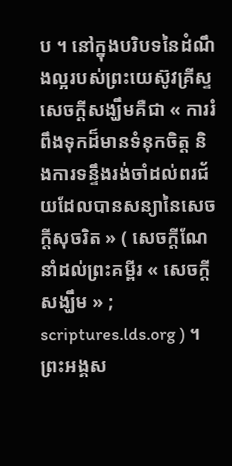ប ។ នៅក្នុងបរិបទនៃដំណឹងល្អរបស់ព្រះយេស៊ូវគ្រីស្ទ សេចក្ដីសង្ឃឹមគឺជា « ការរំពឹងទុកដ៏មានទំនុកចិត្ត និងការទន្ទឹងរង់ចាំដល់ពរជ័យដែលបានសន្យានៃសេចក្ដីសុចរិត » ( សេចក្ដីណែនាំដល់ព្រះគម្ពីរ « សេចក្ដីសង្ឃឹម » ; scriptures.lds.org ) ។ ព្រះអង្គស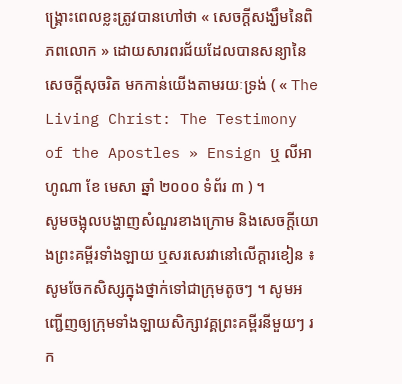ង្គ្រោះពេលខ្លះត្រូវបានហៅថា « សេចក្ដីសង្ឃឹមនៃពិភពលោក » ដោយសារពរជ័យដែលបានសន្យានៃសេចក្ដីសុចរិត មកកាន់យើងតាមរយៈទ្រង់ ( « The Living Christ: The Testimony of the Apostles » Ensign ឬ លីអាហូណា ខែ មេសា ឆ្នាំ ២០០០ ទំព័រ ៣ ) ។
សូមចង្អុលបង្ហាញសំណួរខាងក្រោម និងសេចក្ដីយោងព្រះគម្ពីរទាំងឡាយ ឬសរសេរវានៅលើក្ដារខៀន ៖
សូមចែកសិស្សក្នុងថ្នាក់ទៅជាក្រុមតូចៗ ។ សូមអញ្ជើញឲ្យក្រុមទាំងឡាយសិក្សាវគ្គព្រះគម្ពីរនីមួយៗ រក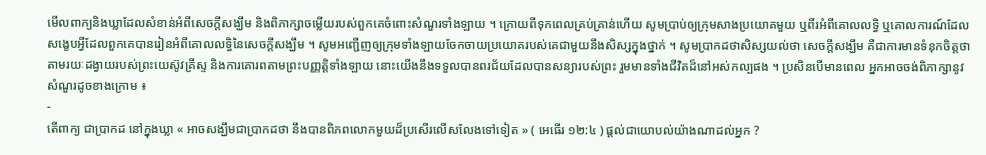មើលពាក្យនិងឃ្លាដែលសំខាន់អំពីសេចក្ដីសង្ឃឹម និងពិភាក្សាចម្លើយរបស់ពួកគេចំពោះសំណួរទាំងឡាយ ។ ក្រោយពីទុកពេលគ្រប់គ្រាន់ហើយ សូមប្រាប់ឲ្យក្រុមសាងប្រយោគមួយ ឬពីរអំពីគោលលទ្ធិ ឬគោលការណ៍ដែលសង្ខេបអ្វីដែលពួកគេបានរៀនអំពីគោលលទ្ធិនៃសេចក្ដីសង្ឃឹម ។ សូមអញ្ជើញឲ្យក្រុមទាំងឡាយចែកចាយប្រយោគរបស់គេជាមួយនឹងសិស្សក្នុងថ្នាក់ ។ សូមប្រាកដថាសិស្សយល់ថា សេចក្ដីសង្ឃឹម គឺជាការមានទំនុកចិត្តថា តាមរយៈដង្វាយរបស់ព្រះយេស៊ូវគ្រីស្ទ និងការគោរពតាមព្រះបញ្ញត្តិទាំងឡាយ នោះយើងនឹងទទួលបានពរជ័យដែលបានសន្យារបស់ព្រះ រួមមានទាំងជីវិតដ៏នៅអស់កល្បផង ។ ប្រសិនបើមានពេល អ្នកអាចចង់ពិភាក្សានូវសំណួរដូចខាងក្រោម ៖
-
តើពាក្យ ជាប្រាកដ នៅក្នុងឃ្លា « អាចសង្ឃឹមជាប្រាកដថា នឹងបានពិភពលោកមួយដ៏ប្រសើរលើសលែងទៅទៀត » ( អេធើរ ១២:៤ ) ផ្ដល់ជាយោបល់យ៉ាងណាដល់អ្នក ?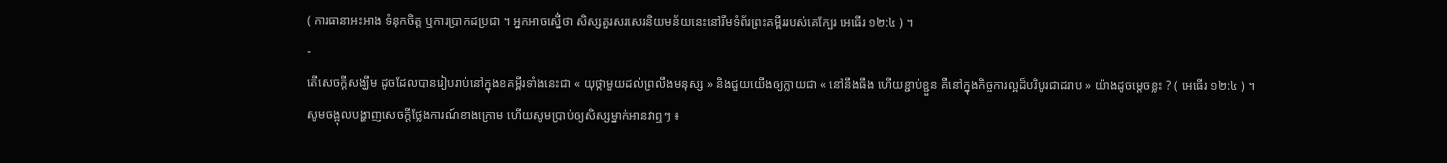( ការធានាអះអាង ទំនុកចិត្ត ឬការប្រាកដប្រជា ។ អ្នកអាចស្នើ់ថា សិស្សគួរសរសេរនិយមន័យនេះនៅរឹមទំព័រព្រះគម្ពីររបស់គេក្បែរ អេធើរ ១២:៤ ) ។
-
តើសេចក្ដីសង្ឃឹម ដូចដែលបានរៀបរាប់នៅក្នុងខគម្ពីរទាំងនេះជា « យុថ្កាមួយដល់ព្រលឹងមនុស្ស » និងជួយយើងឲ្យក្លាយជា « នៅនឹងធឹង ហើយខ្ជាប់ខ្ជួន គឺនៅក្នុងកិច្ចការល្អដ៏បរិបូរជាដរាប » យ៉ាងដូចម្ដេចខ្លះ ? ( អេធើរ ១២:៤ ) ។
សូមចង្អុលបង្ហាញសេចក្ដីថ្លែងការណ៍ខាងក្រោម ហើយសូមប្រាប់ឲ្យសិស្សម្នាក់អានវាឮៗ ៖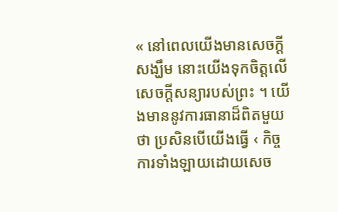« នៅពេលយើងមានសេចក្ដីសង្ឃឹម នោះយើងទុកចិត្តលើសេចក្ដីសន្យារបស់ព្រះ ។ យើងមាននូវការធានាដ៏ពិតមួយថា ប្រសិនបើយើងធ្វើ ‹ កិច្ចការទាំងឡាយដោយសេច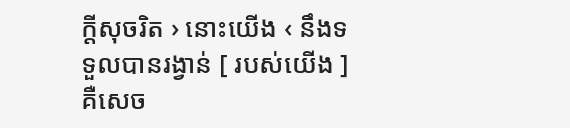ក្តីសុចរិត › នោះយើង ‹ នឹងទទួលបានរង្វាន់ [ របស់យើង ] គឺសេច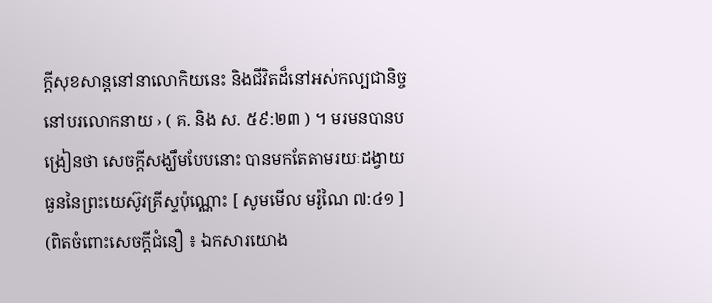ក្ដីសុខសាន្តនៅនាលោកិយនេះ និងជីវិតដ៏នៅអស់កល្បជានិច្ចនៅបរលោកនាយ › ( គ. និង ស. ៥៩:២៣ ) ។ មរមនបានបង្រៀនថា សេចក្ដីសង្ឃឹមបែបនោះ បានមកតែតាមរយៈដង្វាយធួននៃព្រះយេស៊ូវគ្រីស្ទប៉ុណ្ណោះ [ សូមមើល មរ៉ូណៃ ៧:៤១ ] (ពិតចំពោះសេចក្ដីជំនឿ ៖ ឯកសារយោង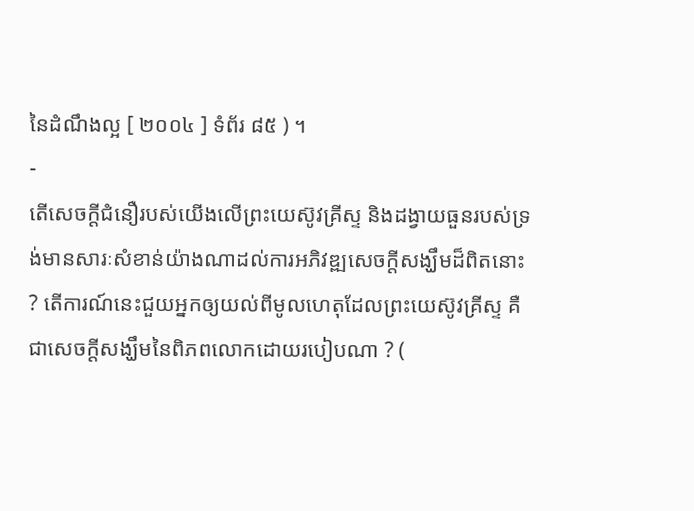នៃដំណឹងល្អ [ ២០០៤ ] ទំព័រ ៨៥ ) ។
-
តើសេចក្ដីជំនឿរបស់យើងលើព្រះយេស៊ូវគ្រីស្ទ និងដង្វាយធួនរបស់ទ្រង់មានសារៈសំខាន់យ៉ាងណាដល់ការអភិវឌ្ឍសេចក្ដីសង្ឃឹមដ៏ពិតនោះ ? តើការណ៍នេះជួយអ្នកឲ្យយល់ពីមូលហេតុដែលព្រះយេស៊ូវគ្រីស្ទ គឺជាសេចក្ដីសង្ឃឹមនៃពិភពលោកដោយរបៀបណា ? (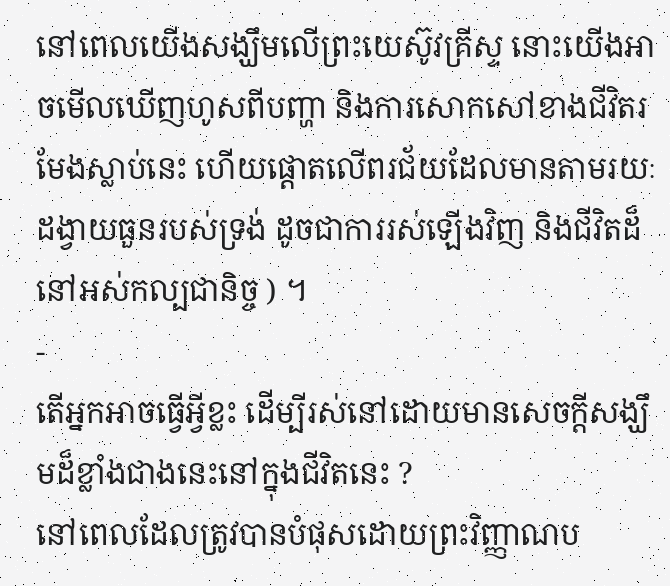នៅពេលយើងសង្ឃឹមលើព្រះយេស៊ូវគ្រីស្ទ នោះយើងអាចមើលឃើញហូសពីបញ្ហា និងការសោកសៅខាងជីវិតរមែងស្លាប់នេះ ហើយផ្ដោតលើពរជ័យដែលមានតាមរយៈដង្វាយធួនរបស់ទ្រង់ ដូចជាការរស់ឡើងវិញ និងជីវិតដ៏នៅអស់កល្បជានិច្ច ) ។
-
តើអ្នកអាចធ្វើអ្វីខ្លះ ដើម្បីរស់នៅដោយមានសេចក្ដីសង្ឃឹមដ៏ខ្លាំងជាងនេះនៅក្នុងជីវិតនេះ ?
នៅពេលដែលត្រូវបានបំផុសដោយព្រះវិញ្ញាណប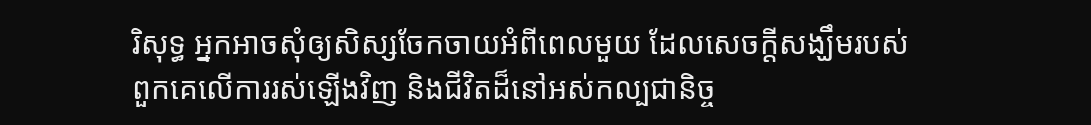រិសុទ្ធ អ្នកអាចសុំឲ្យសិស្សចែកចាយអំពីពេលមួយ ដែលសេចក្ដីសង្ឃឹមរបស់ពួកគេលើការរស់ឡើងវិញ និងជីវិតដ៏នៅអស់កល្បជានិច្ច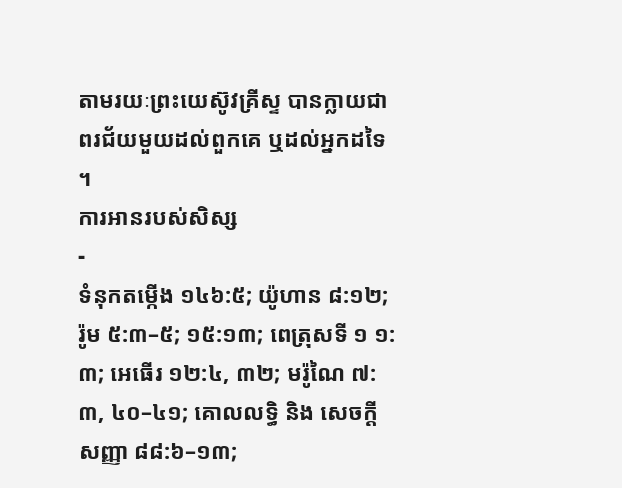តាមរយៈព្រះយេស៊ូវគ្រីស្ទ បានក្លាយជាពរជ័យមួយដល់ពួកគេ ឬដល់អ្នកដទៃ ។
ការអានរបស់សិស្ស
-
ទំនុកតម្កើង ១៤៦:៥; យ៉ូហាន ៨:១២; រ៉ូម ៥:៣–៥; ១៥:១៣; ពេត្រុសទី ១ ១:៣; អេធើរ ១២:៤, ៣២; មរ៉ូណៃ ៧:៣, ៤០–៤១; គោលលទ្ធិ និង សេចក្ដីសញ្ញា ៨៨:៦–១៣;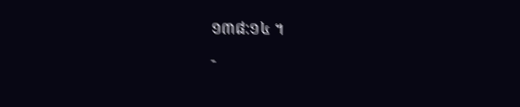១៣៨:១៤ ។
-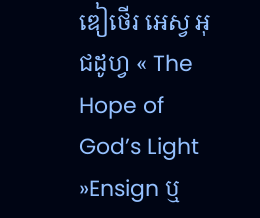ឌៀថើរ អេស្វ អុជដូហ្វ « The Hope of God’s Light »Ensign ឬ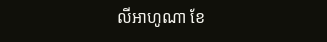លីអាហូណា ខែ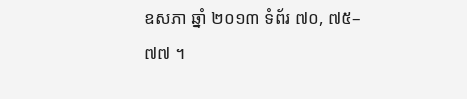ឧសភា ឆ្នាំ ២០១៣ ទំព័រ ៧០, ៧៥–៧៧ ។